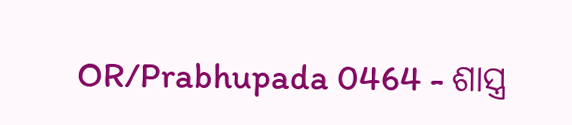OR/Prabhupada 0464 - ଶାସ୍ତ୍ର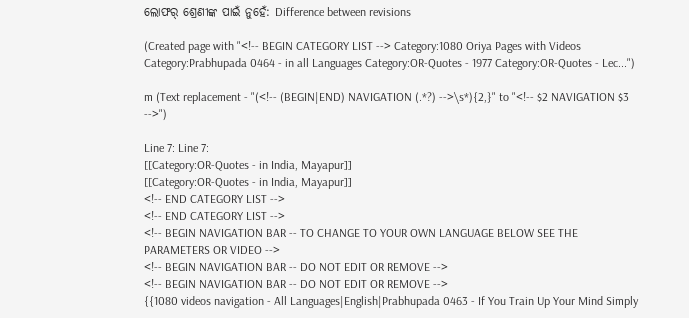ଲୋଫର୍ ଶ୍ରେଣୀଙ୍କ ପାଇଁ ନୁହେଁ: Difference between revisions

(Created page with "<!-- BEGIN CATEGORY LIST --> Category:1080 Oriya Pages with Videos Category:Prabhupada 0464 - in all Languages Category:OR-Quotes - 1977 Category:OR-Quotes - Lec...")

m (Text replacement - "(<!-- (BEGIN|END) NAVIGATION (.*?) -->\s*){2,}" to "<!-- $2 NAVIGATION $3 -->")

Line 7: Line 7:
[[Category:OR-Quotes - in India, Mayapur]]
[[Category:OR-Quotes - in India, Mayapur]]
<!-- END CATEGORY LIST -->
<!-- END CATEGORY LIST -->
<!-- BEGIN NAVIGATION BAR -- TO CHANGE TO YOUR OWN LANGUAGE BELOW SEE THE PARAMETERS OR VIDEO -->
<!-- BEGIN NAVIGATION BAR -- DO NOT EDIT OR REMOVE -->
<!-- BEGIN NAVIGATION BAR -- DO NOT EDIT OR REMOVE -->
{{1080 videos navigation - All Languages|English|Prabhupada 0463 - If You Train Up Your Mind Simply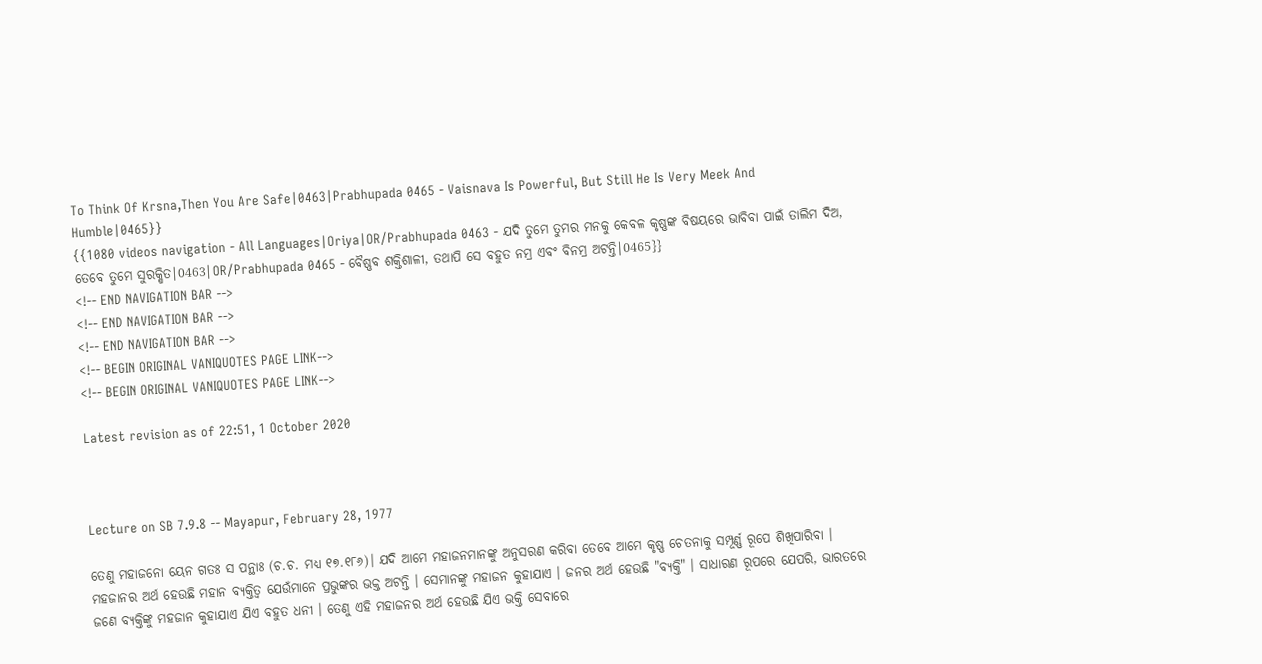To Think Of Krsna,Then You Are Safe|0463|Prabhupada 0465 - Vaisnava Is Powerful, But Still He Is Very Meek And Humble|0465}}
{{1080 videos navigation - All Languages|Oriya|OR/Prabhupada 0463 - ଯଦି ତୁମେ ତୁମର ମନକୁ କେବଳ କୃଷ୍ଣଙ୍କ ବିଷୟରେ ଭାବିବା ପାଇଁ ତାଲିମ ଦିଅ, ତେବେ ତୁମେ ସୁରକ୍ଷିତ|0463|OR/Prabhupada 0465 - ବୈଷ୍ଣବ ଶକ୍ତିଶାଳୀ, ତଥାପି ସେ ବହୁତ ନମ୍ର ଏବଂ ବିନମ୍ର ଅଟନ୍ତି|0465}}
<!-- END NAVIGATION BAR -->
<!-- END NAVIGATION BAR -->
<!-- END NAVIGATION BAR -->
<!-- BEGIN ORIGINAL VANIQUOTES PAGE LINK-->
<!-- BEGIN ORIGINAL VANIQUOTES PAGE LINK-->

Latest revision as of 22:51, 1 October 2020



Lecture on SB 7.9.8 -- Mayapur, February 28, 1977

ତେଣୁ ମହାଜନୋ ୟେନ ଗତଃ ସ ପନ୍ଥାଃ (ଚ.ଚ. ମଧ୍ୟ ୧୭.୧୮୬)। ଯଦି ଆମେ ମହାଜନମାନଙ୍କୁ ଅନୁସରଣ କରିବା ତେବେ ଆମେ କୃଷ୍ଣ ଚେତନାକୁ ସମ୍ପୂର୍ଣ୍ଣ ରୂପେ ଶିଖିପାରିବା । ମହଜାନର ଅର୍ଥ ହେଉଛି ମହାନ ବ୍ୟକ୍ତିତ୍ୱ ଯେଉଁମାନେ ପ୍ରଭୁଙ୍କର ଭକ୍ତ ଅଟନ୍ତି । ସେମାନଙ୍କୁ ମହାଜନ କୁହାଯାଏ । ଜନର ଅର୍ଥ ହେଉଛି "ବ୍ୟକ୍ତି" । ସାଧାରଣ ରୂପରେ ଯେପରି, ଭାରତରେ ଜଣେ ବ୍ୟକ୍ତିଙ୍କୁ ମହଜାନ କୁହାଯାଏ ଯିଏ ବହୁତ ଧନୀ । ତେଣୁ ଏହି ମହାଜନର ଅର୍ଥ ହେଉଛି ଯିଏ ଭକ୍ତି ସେବାରେ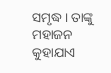ସମୃଦ୍ଧ । ତାଙ୍କୁ ମହାଜନ କୁହାଯାଏ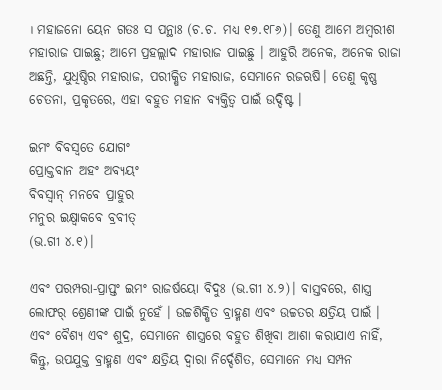। ମହାଜନୋ ୟେନ ଗତଃ ସ ପନ୍ଥାଃ (ଚ.ଚ. ମଧ୍ୟ ୧୭.୧୮୬)। ତେଣୁ ଆମେ ଅମ୍ବରୀଶ ମହାରାଜ ପାଇଛୁ; ଆମେ ପ୍ରହଲ୍ଲାଦ ମହାରାଜ ପାଇଛୁ । ଆହୁରି ଅନେକ, ଅନେକ ରାଜା ଅଛନ୍ତି, ଯୁଧିଷ୍ଠିର ମହାରାଜ, ପରୀକ୍ଷିତ ମହାରାଜ, ସେମାନେ ରଜଋଷି। ତେଣୁ କୃଷ୍ଣ ଚେତନା, ପ୍ରକୃତରେ, ଏହା ବହୁତ ମହାନ ବ୍ୟକ୍ତିତ୍ୱ ପାଇଁ ଉଦ୍ଦିଷ୍ଟ ।

ଇମଂ ବିବସ୍ଵତେ ଯୋଗଂ
ପ୍ରୋକ୍ତବାନ ଅହଂ ଅବ୍ୟୟଂ
ବିବସ୍ଵାନ୍ ମନବେ ପ୍ରାହୁର
ମନୁର ଇକ୍ଷ୍ଵାକବେ ବ୍ରବୀତ୍
(ଭ.ଗୀ ୪.୧)।

ଏବଂ ପରମ୍ପରା-ପ୍ରାପ୍ତଂ ଇମଂ ରାଜର୍ଷୟୋ ବିଦୁଃ (ଭ.ଗୀ ୪.୨)। ବାସ୍ତବରେ, ଶାସ୍ତ୍ର ଲୋଫର୍ ଶ୍ରେଣୀଙ୍କ ପାଇଁ ନୁହେଁ । ଉଚ୍ଚଶିକ୍ଷିତ ବ୍ରାହ୍ମଣ ଏବଂ ଉଚ୍ଚତର କ୍ଷତ୍ରିୟ ପାଇଁ । ଏବଂ ବୈଶ୍ୟ ଏବଂ ଶୁଦ୍ର, ସେମାନେ ଶାସ୍ତ୍ରରେ ବହୁତ ଶିଖିବା ଆଶା କରାଯାଏ ନାହିଁ, କିନ୍ତୁ, ଉପଯୁକ୍ତ ବ୍ରାହ୍ମଣ ଏବଂ କ୍ଷତ୍ରିୟ ଦ୍ୱାରା ନିର୍ଦ୍ଦେଶିତ, ସେମାନେ ମଧ୍ୟ ସମ୍ପନ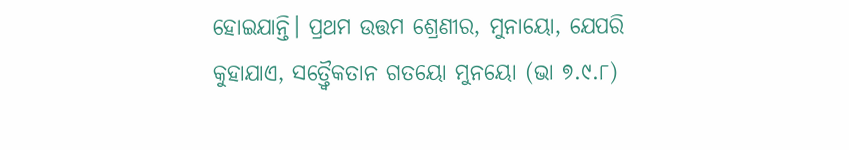ହୋଇଯାନ୍ତି। ପ୍ରଥମ ଉତ୍ତମ ଶ୍ରେଣୀର, ମୁନାୟୋ, ଯେପରି କୁହାଯାଏ, ସତ୍ତ୍ଵୈକତାନ ଗତୟୋ ମୁନୟୋ (ଭା ୭.୯.୮)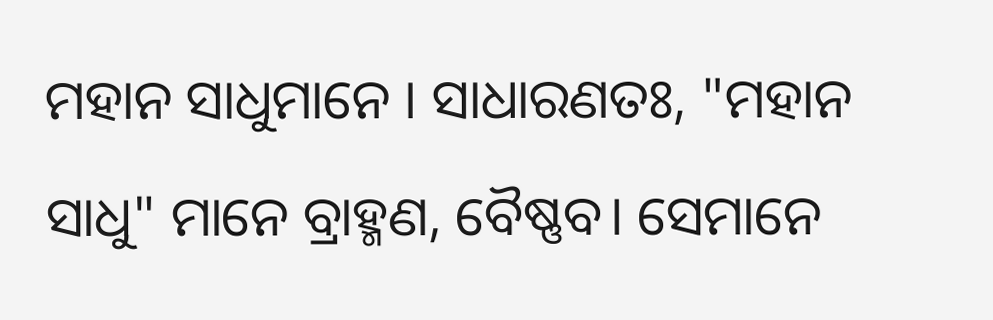ମହାନ ସାଧୁମାନେ । ସାଧାରଣତଃ, "ମହାନ ସାଧୁ" ମାନେ ବ୍ରାହ୍ମଣ, ବୈଷ୍ଣବ। ସେମାନେ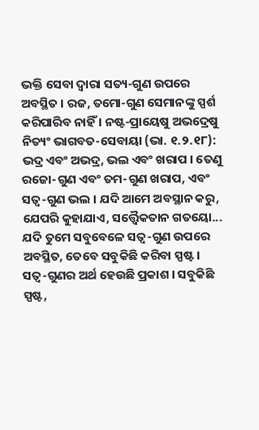ଭକ୍ତି ସେବା ଦ୍ୱାରା ସତ୍ୟ-ଗୁଣ ଉପରେ ଅବସ୍ଥିତ । ରଜ, ତମୋ-ଗୁଣ ସେମାନଙ୍କୁ ସ୍ପର୍ଶ କରିପାରିବ ନାହିଁ । ନଷ୍ଟ-ପ୍ରାୟେଷୁ ଅଭଦ୍ରେଷୁ ନିତ୍ୟଂ ଭାଗବତ-ସେବାୟା (ଭା. ୧.୨.୧୮): ଭଦ୍ର ଏବଂ ଅଭଦ୍ର, ଭଲ ଏବଂ ଖରାପ । ତେଣୁ ରଜୋ-ଗୁଣ ଏବଂ ତମ-ଗୁଣ ଖରାପ, ଏବଂ ସତ୍ଵ-ଗୁଣ ଭଲ । ଯଦି ଆମେ ଅବସ୍ଥାନ କରୁ, ଯେପରି କୁହାଯାଏ, ସତ୍ତ୍ଵୈକତାନ ଗତୟୋ... ଯଦି ତୁମେ ସବୁବେଳେ ସତ୍ଵ-ଗୁଣ ଉପରେ ଅବସ୍ଥିତ, ତେବେ ସବୁକିଛି କରିବା ସ୍ପଷ୍ଟ । ସତ୍ଵ-ଗୁଣର ଅର୍ଥ ହେଉଛି ପ୍ରକାଶ । ସବୁକିଛି ସ୍ପଷ୍ଟ,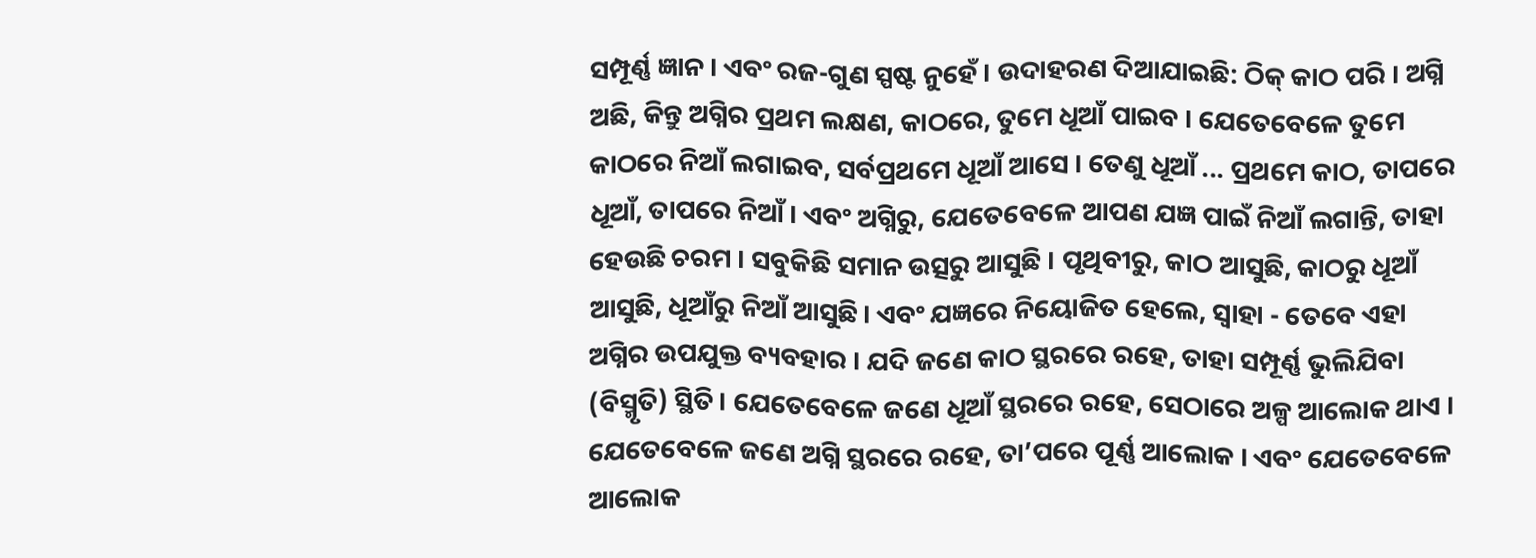ସମ୍ପୂର୍ଣ୍ଣ ଜ୍ଞାନ । ଏବଂ ରଜ-ଗୁଣ ସ୍ପଷ୍ଟ ନୁହେଁ । ଉଦାହରଣ ଦିଆଯାଇଛି: ଠିକ୍ କାଠ ପରି । ଅଗ୍ନି ଅଛି, କିନ୍ତୁ ଅଗ୍ନିର ପ୍ରଥମ ଲକ୍ଷଣ, କାଠରେ, ତୁମେ ଧୂଆଁ ପାଇବ । ଯେତେବେଳେ ତୁମେ କାଠରେ ନିଆଁ ଲଗାଇବ, ସର୍ବପ୍ରଥମେ ଧୂଆଁ ଆସେ । ତେଣୁ ଧୂଆଁ ... ପ୍ରଥମେ କାଠ, ତାପରେ ଧୂଆଁ, ତାପରେ ନିଆଁ । ଏବଂ ଅଗ୍ନିରୁ, ଯେତେବେଳେ ଆପଣ ଯଜ୍ଞ ପାଇଁ ନିଆଁ ଲଗାନ୍ତି, ତାହା ହେଉଛି ଚରମ । ସବୁକିଛି ସମାନ ଉତ୍ସରୁ ଆସୁଛି । ପୃଥିବୀରୁ, କାଠ ଆସୁଛି, କାଠରୁ ଧୂଆଁ ଆସୁଛି, ଧୂଆଁରୁ ନିଆଁ ଆସୁଛି। ଏବଂ ଯଜ୍ଞରେ ନିୟୋଜିତ ହେଲେ, ସ୍ୱାହା - ତେବେ ଏହା ଅଗ୍ନିର ଉପଯୁକ୍ତ ବ୍ୟବହାର । ଯଦି ଜଣେ କାଠ ସ୍ଥରରେ ରହେ, ତାହା ସମ୍ପୂର୍ଣ୍ଣ ଭୁଲିଯିବା (ବିସ୍ମୃତି) ସ୍ଥିତି। ଯେତେବେଳେ ଜଣେ ଧୂଆଁ ସ୍ଥରରେ ରହେ, ସେଠାରେ ଅଳ୍ପ ଆଲୋକ ଥାଏ । ଯେତେବେଳେ ଜଣେ ଅଗ୍ନି ସ୍ଥରରେ ରହେ, ତା’ପରେ ପୂର୍ଣ୍ଣ ଆଲୋକ । ଏବଂ ଯେତେବେଳେ ଆଲୋକ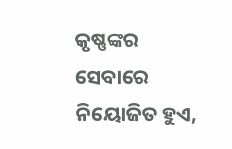କୃଷ୍ଣଙ୍କର ସେବାରେ ନିୟୋଜିତ ହୁଏ,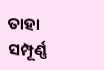ତାହା ସମ୍ପୂର୍ଣ୍ଣ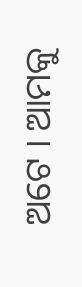ଅଟେ । ଆମକୁ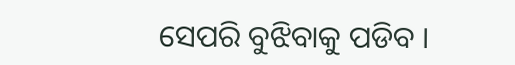ସେପରି ବୁଝିବାକୁ ପଡିବ ।